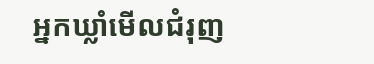អ្នកឃ្លាំមើលជំរុញ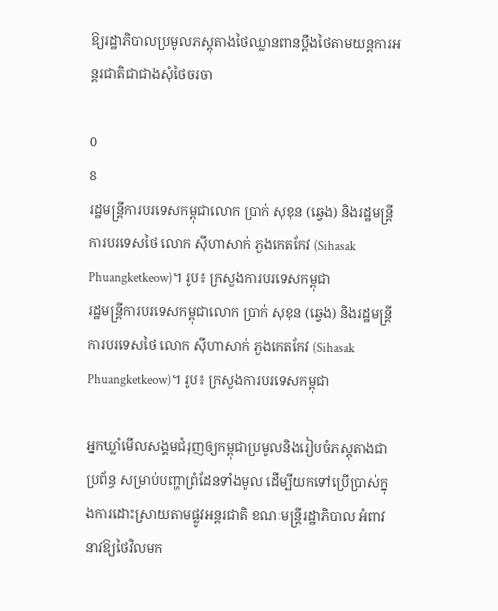ឱ្យរដ្ឋាភិបាលប្រមូលភស្តុតាងថៃឈ្លានពានប្តឹងថៃតាមយន្តការអន្តរជាតិជាជាងសុំថៃចរចា

0
8
រដ្ឋមន្ត្រីការបរទេសកម្ពុជាលោក ប្រាក់ សុខុន (ឆ្វេង) និងរដ្ឋមន្ត្រីការបរទេសថៃ លោក ស៊ីហាសាក់ ភួងកេតកែវ (Sihasak Phuangketkeow)។ រូប៖ ក្រសួងការបរទេសកម្ពុជា
រដ្ឋមន្ត្រីការបរទេសកម្ពុជាលោក ប្រាក់ សុខុន (ឆ្វេង) និងរដ្ឋមន្ត្រីការបរទេសថៃ លោក ស៊ីហាសាក់ ភួងកេតកែវ (Sihasak Phuangketkeow)។ រូប៖ ក្រសួងការបរទេសកម្ពុជា

អ្នកឃ្លាំមើលសង្គមជំរុញឲ្យកម្ពុជាប្រមូលនិងរៀបចំភស្តុតាងជាប្រព័ន្ធ សម្រាប់បញ្ហាព្រំដែនទាំងមូល ដើម្បីយកទៅប្រើប្រាស់ក្នុងការដោះស្រាយតាមផ្លូវអន្តរជាតិ ខណៈមន្ត្រីរដ្ឋាភិបាល អំពាវនាវឱ្យថៃវិលមក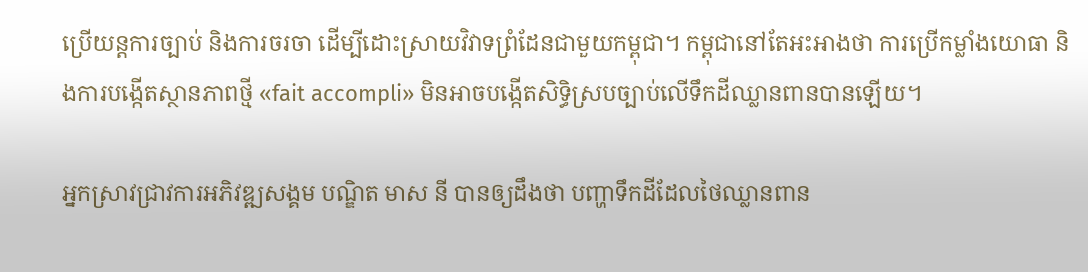ប្រើយន្តការច្បាប់ និងការចរចា ដើម្បីដោះស្រាយវិវាទព្រំដែនជាមួយកម្ពុជា។ កម្ពុជានៅតែអះអាងថា ការប្រើកម្លាំងយោធា និងការបង្កើតស្ថានភាពថ្មី «fait accompli» មិនអាចបង្កើតសិទ្ធិស្របច្បាប់លើទឹកដីឈ្លានពានបានឡើយ។

អ្នកស្រាវជ្រាវការអភិវឌ្ឍសង្គម បណ្ឌិត មាស នី បានឲ្យដឹងថា បញ្ហាទឹកដីដែលថៃឈ្លានពាន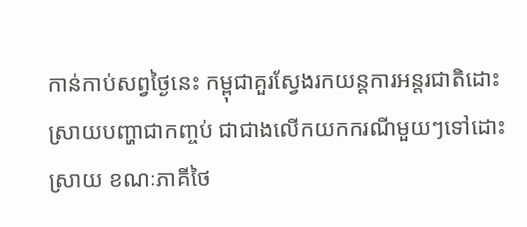កាន់កាប់សព្វថ្ងៃនេះ កម្ពុជាគួរស្វែងរកយន្តការអន្តរជាតិដោះស្រាយបញ្ហាជាកញ្ចប់ ជាជាងលើកយកករណីមួយៗទៅដោះស្រាយ ខណៈភាគីថៃ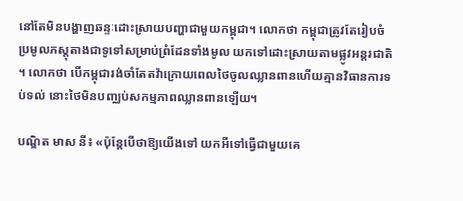នៅតែមិនបង្ហាញឆន្ទៈដោះស្រាយបញ្ហាជាមួយកម្ពុជា។ លោកថា កម្ពុជាត្រូវតែរៀបចំប្រមូលភស្តុតាងជាទូទៅសម្រាប់ព្រំដែនទាំងមូល យកទៅដោះស្រាយតាមផ្លូវអន្តរជាតិ។ លោកថា បើកម្ពុជារង់ចាំតែតវ៉ាក្រោយពេលថៃចូលឈ្លានពានហើយគ្មានវិធានការទប់ទល់ នោះថៃមិនបញ្ឈប់សកម្មភាពឈ្លានពានឡើយ។

បណ្ឌិត មាស នី៖ «ប៉ុន្តែបើថាឱ្យយើងទៅ យកអីទៅធ្វើជាមួយគេ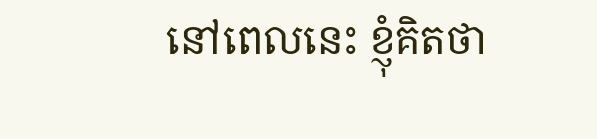នៅពេលនេះ ខ្ញុំគិតថា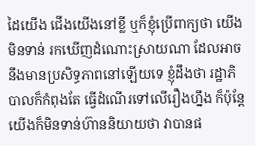ដៃយើង ជើងយើងនៅខ្លី ឬក៏ខ្ញុំប្រើពាក្យថា យើងមិនទាន់ រកឃើញដំណោះស្រាយណា ដែលអាចនឹងមានប្រសិទ្ធភាពនៅឡើយទេ ខ្ញុំដឹងថា រដ្ឋាភិបាលក៏កំពុងតែ ធ្វើដំណើរទៅលើរឿងហ្នឹង ក៏ប៉ុន្តែ យើងក៏មិនទាន់ហ៊ាននិយាយថា វាបានផ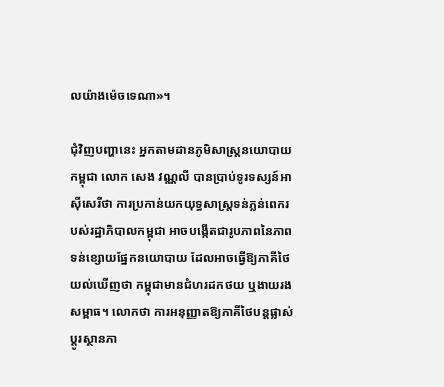លយ៉ាងម៉េចទេណា»។

ជុំវិញបញ្ហានេះ អ្នកតាមដានភូមិសាស្ត្រនយោបាយកម្ពុជា លោក សេង វណ្ណលី បានប្រាប់ទូរទស្សន៍អាស៊ីសេរីថា ការប្រកាន់យកយុទ្ធសាស្ត្រទន់ភ្លន់ពេករបស់រដ្ឋាភិបាលកម្ពុជា អាចបង្កើតជារូបភាពនៃភាពទន់ខ្សោយផ្នែកនយោបាយ ដែលអាចធ្វើឱ្យភាគីថៃយល់ឃើញថា កម្ពុជាមានជំហរដកថយ ឬងាយរងសម្ពាធ។ លោកថា ការអនុញ្ញាតឱ្យភាគីថៃបន្តផ្លាស់ប្ដូរស្ថានភា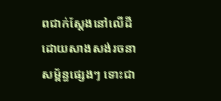ពជាក់ស្តែងនៅលើដី ដោយសាងសង់រចនាសម្ព័ន្ធផ្សេងៗ ទោះជា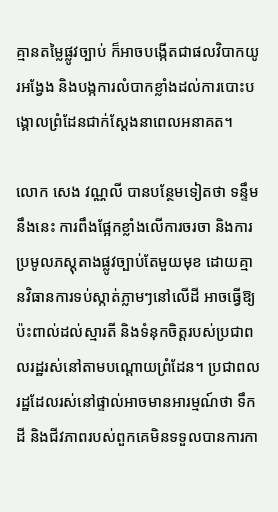គ្មានតម្លៃផ្លូវច្បាប់ ក៏អាចបង្កើតជាផលវិបាកយូរអង្វែង និងបង្កការលំបាកខ្លាំងដល់ការបោះបង្គោលព្រំដែនជាក់ស្តែងនាពេលអនាគត។

លោក សេង វណ្ណលី បានបន្ថែមទៀតថា ទន្ទឹមនឹងនេះ ការពឹងផ្អែកខ្លាំងលើការចរចា និងការប្រមូលភស្តុតាងផ្លូវច្បាប់តែមួយមុខ ដោយគ្មានវិធានការទប់ស្កាត់ភ្លាមៗនៅលើដី អាចធ្វើឱ្យប៉ះពាល់ដល់ស្មារតី និងទំនុកចិត្តរបស់ប្រជាពលរដ្ឋរស់នៅតាមបណ្តោយព្រំដែន។ ប្រជាពលរដ្ឋដែលរស់នៅផ្ទាល់អាចមានអារម្មណ៍ថា ទឹកដី និងជីវភាពរបស់ពួកគេមិនទទួលបានការកា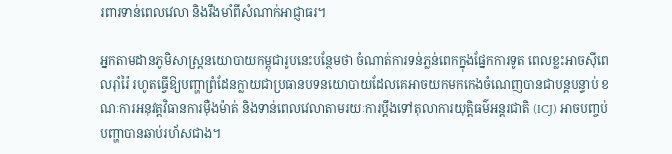រពារទាន់ពេលវេលា និងរឹងមាំពីសំណាក់អាជ្ញាធរ។

អ្នកតាមដានភូមិសាស្ត្រនយោបាយកម្ពុជារូបនេះបន្ថែមថា ចំណាត់ការទន់ភ្លន់ពេកក្នុងផ្នែកការទូត ពេលខ្លះអាចស៊ីពេលរ៉ាំរ៉ៃ រហូតធ្វើឱ្យបញ្ហាព្រំដែនក្លាយជាប្រធានបទនយោបាយដែលគេអាចយកមកកេងចំណេញបានជាបន្តបន្ទាប់ ខណៈការអនុវត្តវិធានការម៉ឺងម៉ាត់ និងទាន់ពេលវេលាតាមរយៈការប្តឹងទៅតុលាការយុត្តិធម៌អន្តរជាតិ (ICJ) អាចបញ្ចប់បញ្ហាបានឆាប់រហ័សជាង។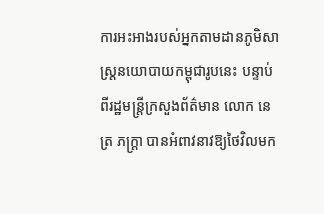ការអះអាងរបស់អ្នកតាមដានភូមិសាស្ត្រនយោបាយកម្ពុជារូបនេះ បន្ទាប់ពីរដ្ឋមន្ត្រីក្រសួងព័ត៌មាន លោក នេត្រ ភក្ត្រា បានអំពាវនាវឱ្យថៃវិលមក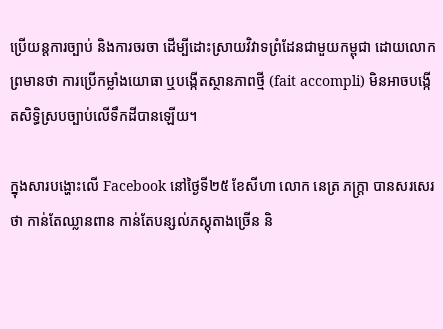ប្រើយន្តការច្បាប់ និងការចរចា ដើម្បីដោះស្រាយវិវាទព្រំដែនជាមួយកម្ពុជា ដោយលោកព្រមានថា ការប្រើកម្លាំងយោធា ឬបង្កើតស្ថានភាពថ្មី (fait accompli) មិនអាចបង្កើតសិទ្ធិស្របច្បាប់លើទឹកដីបានឡើយ។

ក្នុងសារបង្ហោះលើ Facebook នៅថ្ងៃទី២៥ ខែសីហា លោក នេត្រ ភក្ត្រា បានសរសេរថា កាន់តែឈ្លានពាន កាន់តែបន្សល់ភស្តុតាងច្រើន និ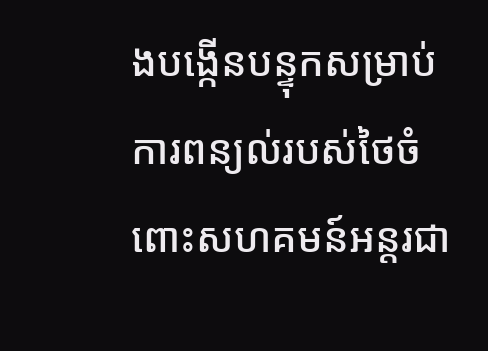ងបង្កើនបន្ទុកសម្រាប់ការពន្យល់របស់ថៃចំពោះសហគមន៍អន្តរជា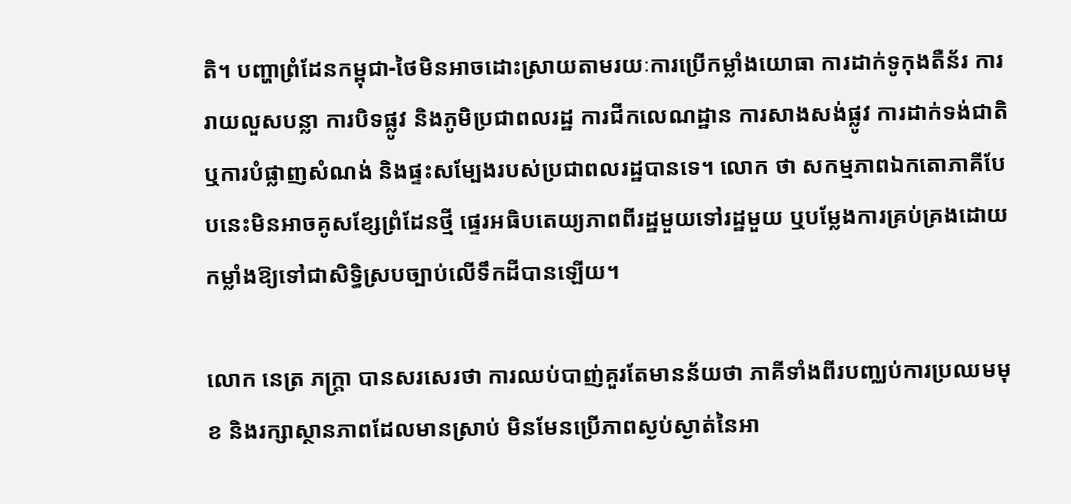តិ។ បញ្ហាព្រំដែនកម្ពុជា-ថៃមិនអាចដោះស្រាយតាមរយៈការប្រើកម្លាំងយោធា ការដាក់ទូកុងតឺន័រ ការរាយលួសបន្លា ការបិទផ្លូវ និងភូមិប្រជាពលរដ្ឋ ការជីកលេណដ្ឋាន ការសាងសង់ផ្លូវ ការដាក់ទង់ជាតិ ឬការបំផ្លាញសំណង់ និងផ្ទះសម្បែងរបស់ប្រជាពលរដ្ឋបានទេ។ លោក ថា សកម្មភាពឯកតោភាគីបែបនេះមិនអាចគូសខ្សែព្រំដែនថ្មី ផ្ទេរអធិបតេយ្យភាពពីរដ្ឋមួយទៅរដ្ឋមួយ ឬបម្លែងការគ្រប់គ្រងដោយកម្លាំងឱ្យទៅជាសិទ្ធិស្របច្បាប់លើទឹកដីបានឡើយ។

លោក នេត្រ ភក្ត្រា បានសរសេរថា ការឈប់បាញ់គួរតែមានន័យថា ភាគីទាំងពីរបញ្ឈប់ការប្រឈមមុខ និងរក្សាស្ថានភាពដែលមានស្រាប់ មិនមែនប្រើភាពស្ងប់ស្ងាត់នៃអា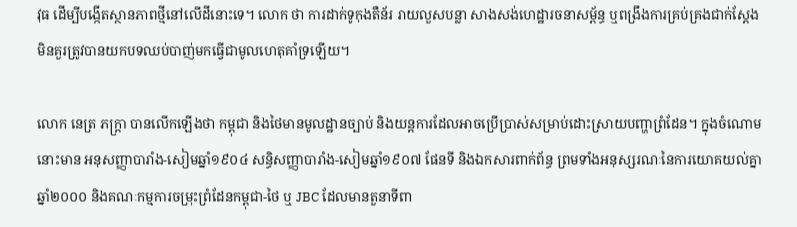វុធ ដើម្បីបង្កើតស្ថានភាពថ្មីនៅលើដីនោះទេ។ លោក ថា ការដាក់ទូកុងតឺន័រ រាយលួសបន្លា សាងសង់ហេដ្ឋារចនាសម្ព័ន្ធ ឬពង្រឹងការគ្រប់គ្រងជាក់ស្តែង មិនគួរត្រូវបានយកបទឈប់បាញ់មកធ្វើជាមូលហេតុគាំទ្រឡើយ។

លោក នេត្រ ភក្ត្រា បានលើកឡើងថា កម្ពុជា និងថៃមានមូលដ្ឋានច្បាប់ និងយន្តការដែលអាចប្រើប្រាស់សម្រាប់ដោះស្រាយបញ្ហាព្រំដែន។ ក្នុងចំណោមនោះមាន អនុសញ្ញាបារាំង-សៀមឆ្នាំ១៩០៤ សន្ធិសញ្ញាបារាំង-សៀមឆ្នាំ១៩០៧ ផែនទី និងឯកសារពាក់ព័ន្ធ ព្រមទាំងអនុស្សរណៈនៃការយោគយល់គ្នាឆ្នាំ២០០០ និងគណៈកម្មការចម្រុះព្រំដែនកម្ពុជា-ថៃ ឬ JBC ដែលមានតួនាទីពា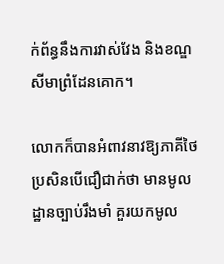ក់ព័ន្ធនឹងការវាស់វែង និងខណ្ឌសីមាព្រំដែនគោក។

លោកក៏បានអំពាវនាវឱ្យភាគីថៃ ប្រសិនបើជឿជាក់ថា មានមូលដ្ឋានច្បាប់រឹងមាំ គួរយកមូល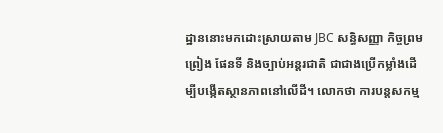ដ្ឋាននោះមកដោះស្រាយតាម JBC សន្ធិសញ្ញា កិច្ចព្រមព្រៀង ផែនទី និងច្បាប់អន្តរជាតិ ជាជាងប្រើកម្លាំងដើម្បីបង្កើតស្ថានភាពនៅលើដី។ លោកថា ការបន្តសកម្ម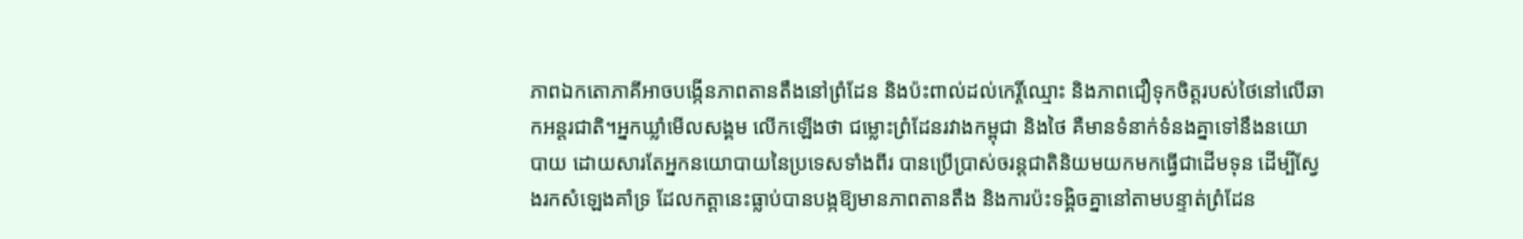ភាពឯកតោភាគីអាចបង្កើនភាពតានតឹងនៅព្រំដែន និងប៉ះពាល់ដល់កេរ្តិ៍ឈ្មោះ និងភាពជឿទុកចិត្តរបស់ថៃនៅលើឆាកអន្តរជាតិ។អ្នកឃ្លាំមើលសង្គម លើកឡើងថា ជម្លោះព្រំដែនរវាងកម្ពុជា និងថៃ គឺមានទំនាក់ទំនងគ្នាទៅនឹងនយោបាយ ដោយសារតែអ្នកនយោបាយនៃប្រទេសទាំងពីរ បានប្រើប្រាស់ចរន្តជាតិនិយមយកមកធ្វើជាដើមទុន ដើម្បីស្វែងរកសំឡេងគាំទ្រ ដែលកត្តានេះធ្លាប់បានបង្កឱ្យមានភាពតានតឹង និងការប៉ះទង្គិចគ្នានៅតាមបន្ទាត់ព្រំដែន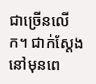ជាច្រើនលើក។ ជាក់ស្ដែងនៅមុនពេ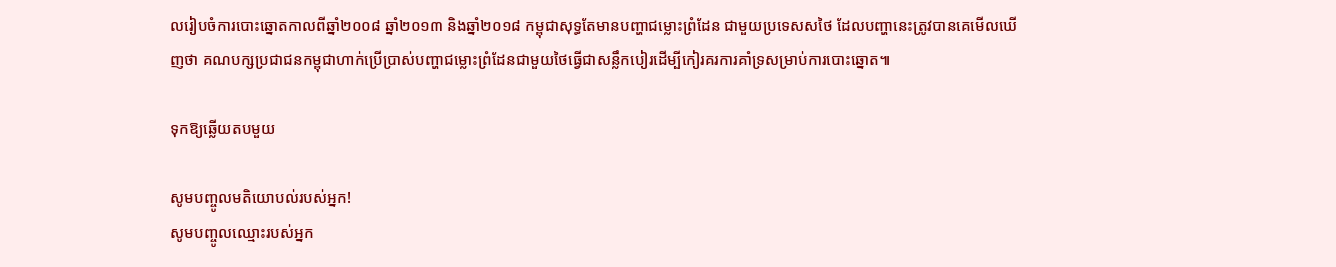លរៀបចំការបោះឆ្នោតកាលពីឆ្នាំ២០០៨ ឆ្នាំ២០១៣ និងឆ្នាំ២០១៨ កម្ពុជាសុទ្ធតែមានបញ្ហាជម្លោះព្រំដែន ជាមួយប្រទេសសថៃ ដែលបញ្ហានេះត្រូវបានគេមើលឃើញថា គណបក្សប្រជាជនកម្ពុជាហាក់ប្រើប្រាស់បញ្ហាជម្លោះព្រំដែនជាមួយថៃធ្វើជាសន្លឹកបៀរដើម្បីកៀរគរការគាំទ្រសម្រាប់ការបោះឆ្នោត៕

ទុកឱ្យឆ្លើយតបមួយ

សូមបញ្ចូលមតិយោបល់របស់អ្នក!
សូមបញ្ចូលឈ្មោះរបស់អ្នក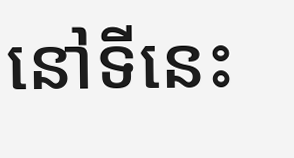នៅទីនេះ